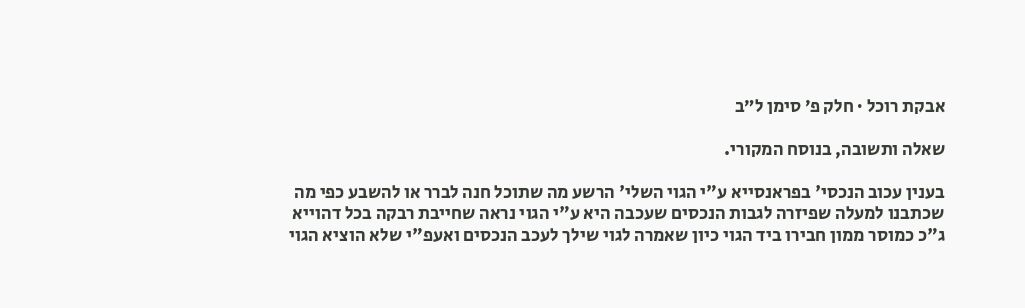אבקת רוכל · חלק פ׳ סימן ל״ב

שאלה ותשובה, בנוסח המקורי.

בענין עכוב הנכסי' בפראנסייא ע"י הגוי השלי' הרשע מה שתוכל חנה לברר או להשבע כפי מה שכתבנו למעלה שפיזרה לגבות הנכסים שעכבה היא ע"י הגוי נראה שחייבת רבקה בכל דהוייא ג"כ כמוסר ממון חבירו ביד הגוי כיון שאמרה לגוי שילך לעכב הנכסים ואעפ"י שלא הוציא הגוי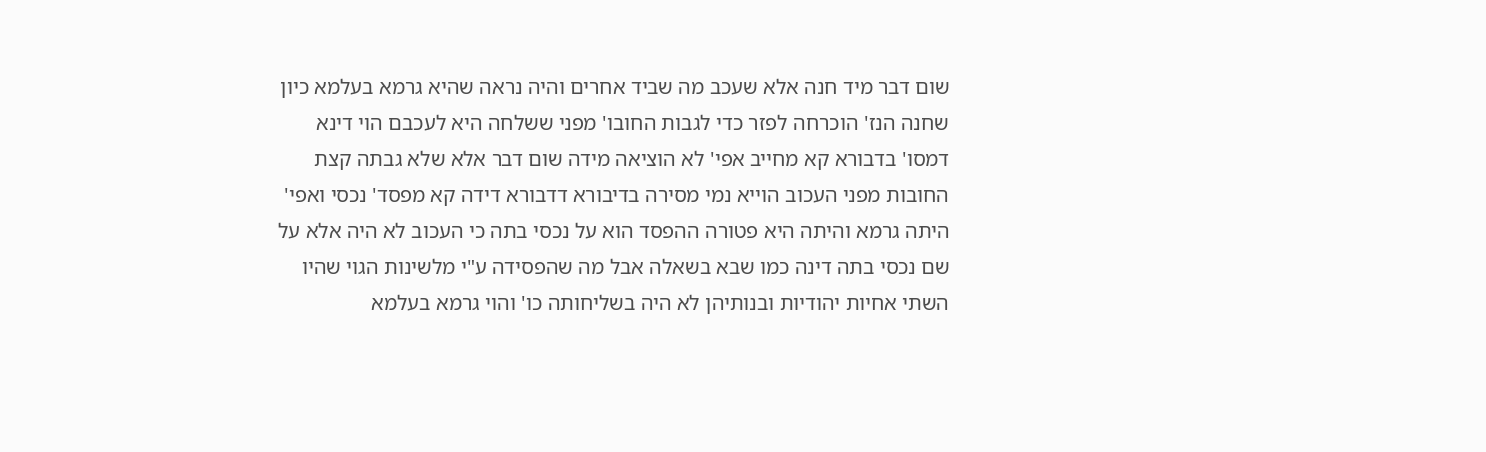שום דבר מיד חנה אלא שעכב מה שביד אחרים והיה נראה שהיא גרמא בעלמא כיון שחנה הנז' הוכרחה לפזר כדי לגבות החובו' מפני ששלחה היא לעכבם הוי דינא דמסו' בדבורא קא מחייב אפי' לא הוציאה מידה שום דבר אלא שלא גבתה קצת החובות מפני העכוב הוייא נמי מסירה בדיבורא דדבורא דידה קא מפסד' נכסי ואפי' היתה גרמא והיתה היא פטורה ההפסד הוא על נכסי בתה כי העכוב לא היה אלא על שם נכסי בתה דינה כמו שבא בשאלה אבל מה שהפסידה ע"י מלשינות הגוי שהיו השתי אחיות יהודיות ובנותיהן לא היה בשליחותה כו' והוי גרמא בעלמא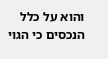והוא על כלל הנכסים כי הגוי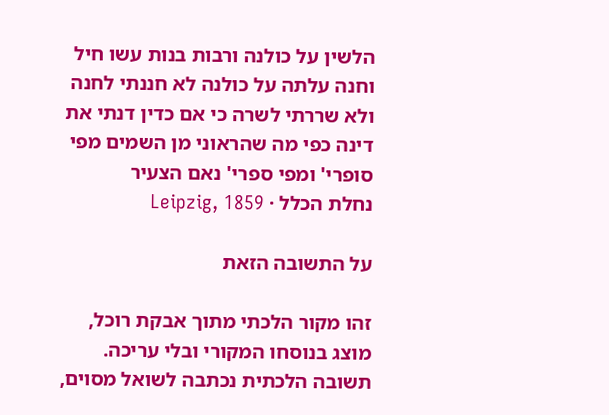הלשין על כולנה ורבות בנות עשו חיל וחנה עלתה על כולנה לא חננתי לחנה ולא שררתי לשרה כי אם כדין דנתי את דינה כפי מה שהראוני מן השמים מפי סופרי' ומפי ספרי' נאם הצעיר
נחלת הכלל · Leipzig, 1859

על התשובה הזאת

זהו מקור הלכתי מתוך אבקת רוכל, מוצג בנוסחו המקורי ובלי עריכה. תשובה הלכתית נכתבה לשואל מסוים,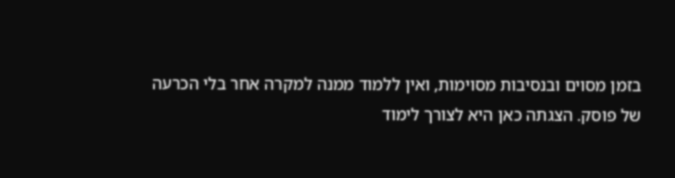בזמן מסוים ובנסיבות מסוימות, ואין ללמוד ממנה למקרה אחר בלי הכרעה של פוסק. הצגתה כאן היא לצורך לימוד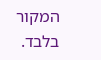המקור בלבד.